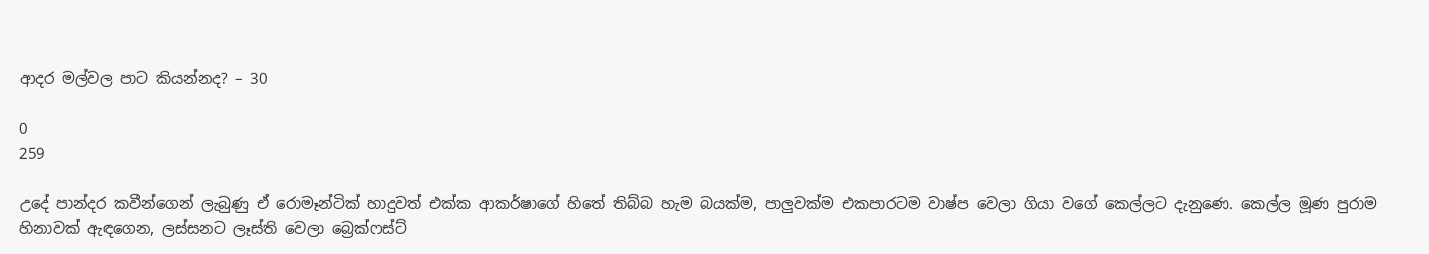ආදර මල්වල පාට කියන්නද? – 30

0
259

උදේ පාන්දර කවීන්ගෙන් ලැබුණු ඒ රොමෑන්ටික් හාදුවත් එක්ක ආකර්ෂාගේ හිතේ තිබ්බ හැම බයක්ම, පාලුවක්ම එකපාරටම වාෂ්ප වෙලා ගියා වගේ කෙල්ලට දැනුණෙ. කෙල්ල මූණ පුරාම හිනාවක් ඇඳගෙන, ලස්සනට ලෑස්ති වෙලා බ්‍රෙක්ෆස්ට්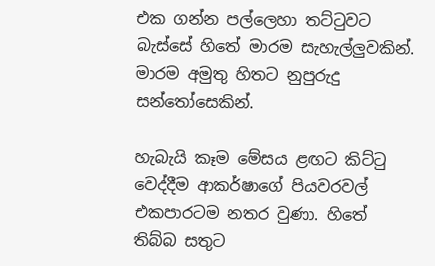එක ගන්න පල්ලෙහා තට්ටුවට බැස්සේ හිතේ මාරම සැහැල්ලුවකින්. මාරම අමුතු හිතට නුපුරුදු සන්තෝසෙකින්.

හැබැයි කෑම මේසය ළඟට කිට්ටු වෙද්දීම ආකර්ෂාගේ පියවරවල් එකපාරටම නතර වුණා. හිතේ තිබ්බ සතුට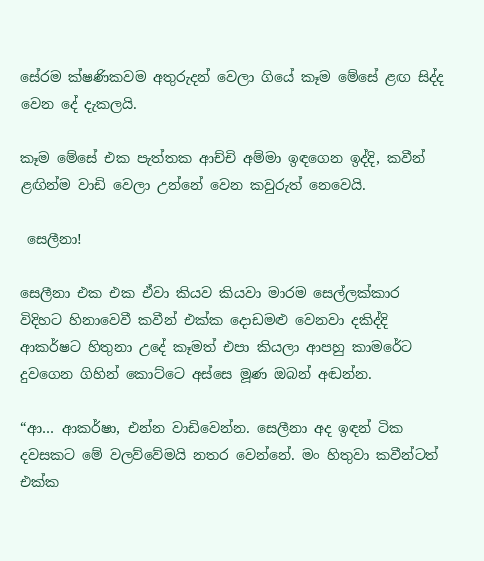සේරම ක්ෂණිකවම අතුරුදන් වෙලා ගියේ කෑම මේසේ ළඟ සිද්ද වෙන දේ දැකලයි.

කෑම මේසේ එක පැත්තක ආච්චි අම්මා ඉඳගෙන ඉද්දි, කවීන් ළඟින්ම වාඩි වෙලා උන්නේ වෙන කවුරුත් නෙවෙයි.

 සෙලීනා!

සෙලීනා එක එක ඒවා කියව කියවා මාරම සෙල්ලක්කාර විදිහට හිනාවෙවී කවීන් එක්ක දොඩමළු වෙනවා දකිද්දි ආකර්ෂට හිතුනා උදේ කෑමත් එපා කියලා ආපහු කාමරේට දුවගෙන ගිහින් කොට්ටෙ අස්සෙ මූණ ඔබන් අඬන්න.

“ආ… ආකර්ෂා, එන්න වාඩිවෙන්න. සෙලීනා අද ඉඳන් ටික දවසකට මේ වලව්වේමයි නතර වෙන්නේ. මං හිතුවා කවීන්ටත් එක්ක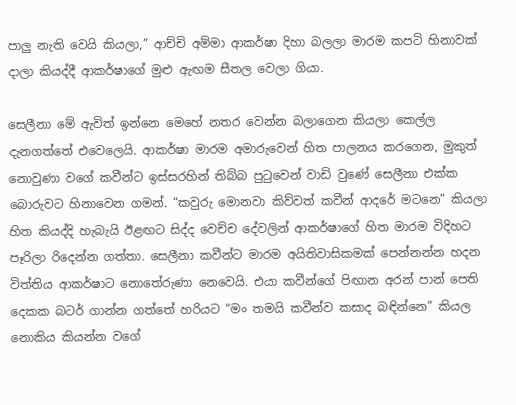පාලු නැති වෙයි කියලා,” ආච්චි අම්මා ආකර්ෂා දිහා බලලා මාරම කපටි හිනාවක් දාලා කියද්දී ආකර්ෂාගේ මුළු ඇඟම සීතල වෙලා ගියා.

සෙලීනා මේ ඇවිත් ඉන්නෙ මෙහේ නතර වෙන්න බලාගෙන කියලා කෙල්ල දැනගත්තේ එවෙලෙයි. ආකර්ෂා මාරම අමාරුවෙන් හිත පාලනය කරගෙන, මුකුත් නොවුණා වගේ කවීන්ට ඉස්සරහින් තිබ්බ පුටුවෙන් වාඩි වුණේ සෙලීනා එක්ක බොරුවට හිනාවෙන ගමන්. “කවුරු මොනවා කිව්වත් කවීන් ආදරේ මටනෙ” කියලා හිත කියද්දි හැබැයි ඊළඟට සිද්ද වෙච්ච දේවලින් ආකර්ෂාගේ හිත මාරම විදිහට පෑරිලා රිදෙන්න ගත්තා. සෙලීනා කවීන්ට මාරම අයිතිවාසිකමක් පෙන්නන්න හදන විත්තිය ආකර්ෂාට නොතේරුණා නෙවෙයි. එයා කවීන්ගේ පිඟාන අරන් පාන් පෙති දෙකක බටර් ගාන්න ගත්තේ හරියට “මං තමයි කවීන්ව කසාද බඳින්නෙ” කියල නොකිය කියන්න වගේ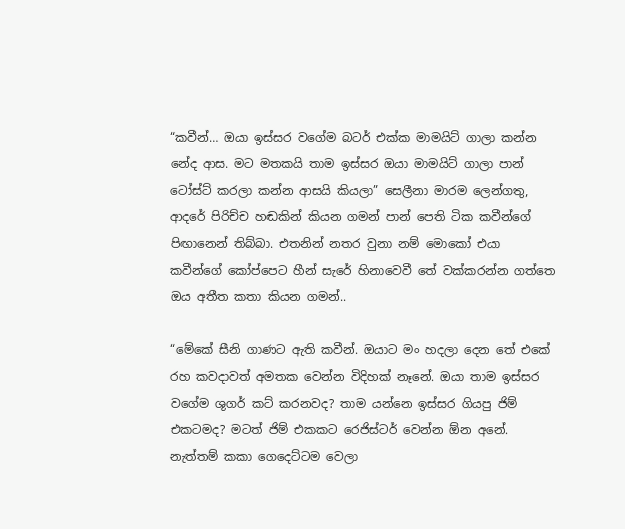“කවීන්… ඔයා ඉස්සර වගේම බටර් එක්ක මාමයිට් ගාලා කන්න නේද ආස. මට මතකයි තාම ඉස්සර ඔයා මාමයිට් ගාලා පාන් ටෝස්ට් කරලා කන්න ආසයි කියලා” සෙලීනා මාරම ලෙන්ගතු, ආදරේ පිරිච්ච හඬකින් කියන ගමන් පාන් පෙති ටික කවීන්ගේ පිඟානෙන් තිබ්බා. එතනින් නතර වුනා නම් මොකෝ එයා කවීන්ගේ කෝප්පෙට හීන් සැරේ හිනාවෙවී තේ වක්කරන්න ගත්තෙ ඔය අතීත කතා කියන ගමන්..

“මේකේ සීනි ගාණට ඇති කවීන්. ඔයාට මං හදලා දෙන තේ එකේ රහ කවදාවත් අමතක වෙන්න විදිහක් නෑනේ. ඔයා තාම ඉස්සර වගේම ශුගර් කට් කරනවද? තාම යන්නෙ ඉස්සර ගියපු ජිම් එකටමද? මටත් ජිම් එකකට රෙජිස්ටර් වෙන්න ඕන අනේ. නැත්තම් කකා ගෙදෙට්ටම වෙලා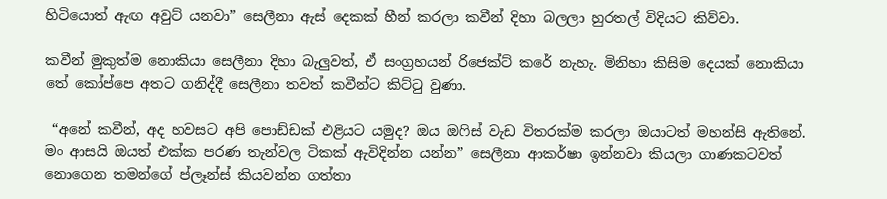හිටියොත් ඇඟ අවුට් යනවා” සෙලීනා ඇස් දෙකක් හීන් කරලා කවීන් දිහා බලලා හුරතල් විදියට කිව්වා.

කවීන් මුකුත්ම නොකියා සෙලීනා දිහා බැලුවත්, ඒ සංග්‍රහයන් රිජෙක්ට් කරේ නැහැ. මිනිහා කිසිම දෙයක් නොකියා තේ කෝප්පෙ අතට ගනිද්දී සෙලීනා තවත් කවීන්ට කිට්ටු වුණා.

 “අනේ කවීන්, අද හවසට අපි පොඩ්ඩක් එළියට යමුද? ඔය ඔෆිස් වැඩ විතරක්ම කරලා ඔයාටත් මහන්සි ඇතිනේ. මං ආසයි ඔයත් එක්ක පරණ තැන්වල ටිකක් ඇවිදින්න යන්න” සෙලීනා ආකර්ෂා ඉන්නවා කියලා ගාණකටවත් නොගෙන තමන්ගේ ප්ලෑන්ස් කියවන්න ගත්තා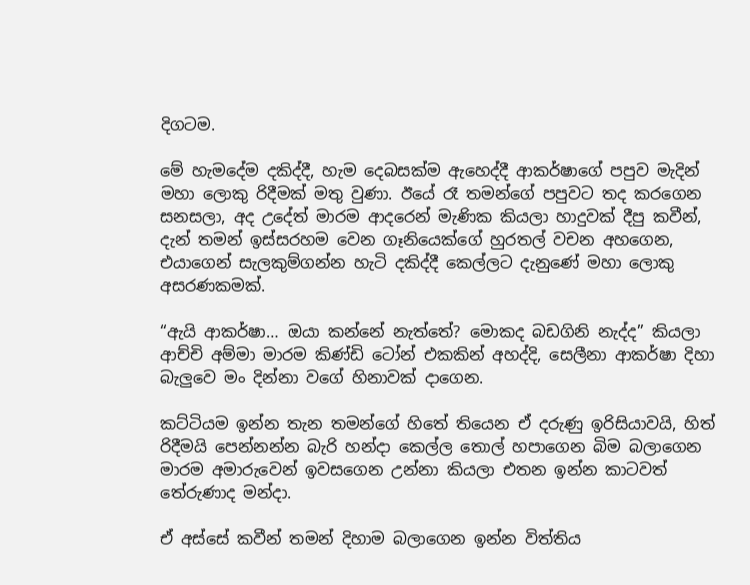දිගටම.

මේ හැමදේම දකිද්දී, හැම දෙබසක්ම ඇහෙද්දී ආකර්ෂාගේ පපුව මැදින් මහා ලොකු රිදීමක් මතු වුණා. ඊයේ රෑ තමන්ගේ පපුවට තද කරගෙන සනසලා, අද උදේත් මාරම ආදරෙන් මැණික කියලා හාදුවක් දීපු කවීන්, දැන් තමන් ඉස්සරහම වෙන ගෑනියෙක්ගේ හුරතල් වචන අහගෙන, එයාගෙන් සැලකුම්ගන්න හැටි දකිද්දී කෙල්ලට දැනුණේ මහා ලොකු අසරණකමක්.

“ඇයි ආකර්ෂා… ඔයා කන්නේ නැත්තේ? මොකද බඩගිනි නැද්ද” කියලා ආච්චි අම්මා මාරම කිණ්ඩි ටෝන් එකකින් අහද්දි, සෙලීනා ආකර්ෂා දිහා බැලුවෙ මං දින්නා වගේ හිනාවක් දාගෙන.

කට්ටියම ඉන්න තැන තමන්ගේ හිතේ තියෙන ඒ දරුණු ඉරිසියාවයි, හිත් රිදීමයි පෙන්නන්න බැරි හන්දා කෙල්ල තොල් හපාගෙන බිම බලාගෙන මාරම අමාරුවෙන් ඉවසගෙන උන්නා කියලා එතන ඉන්න කාටවත් තේරුණාද මන්දා.

ඒ අස්සේ කවීන් තමන් දිහාම බලාගෙන ඉන්න විත්තිය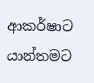ආකර්ෂාට යාන්තමට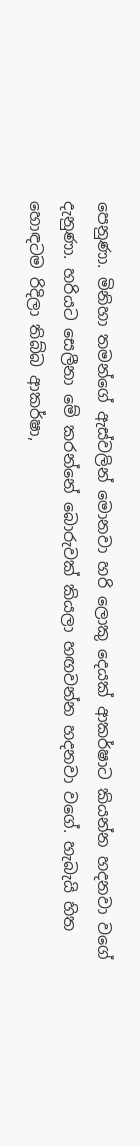පෙනුණා. මිනිහා තමන්ගේ ඇස්වලින් මොනවා හරි ලොකු දෙයක් ආකර්ෂාට කියන්න හදනවා වගේ දැනුණා. හරියට සෙලීනා මේ කරන්නේ බොරුවක් කියලා හඟවන්න හදනවා වගේ. හැබැයි හිත හොඳටම රිදිලා තිබ්බ ආකර්ෂා,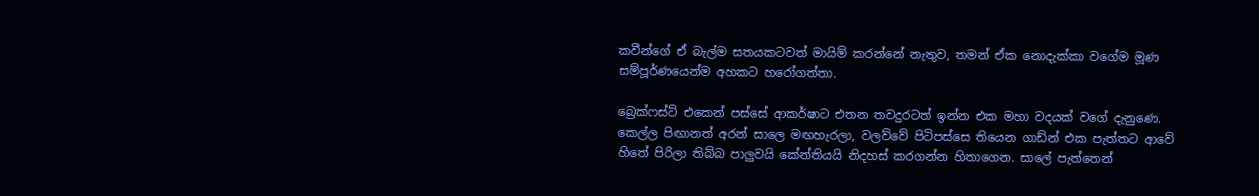කවීන්ගේ ඒ බැල්ම සතයකටවත් මායිම් කරන්නේ නැතුව, තමන් ඒක නොදැක්කා වගේම මූණ සම්පූර්ණයෙන්ම අහකට හරෝගත්තා.

බ්‍රෙක්ෆස්ට් එකෙන් පස්සේ ආකර්ෂාට එතන තවදුරටත් ඉන්න එක මහා වදයක් වගේ දැනුණෙ. කෙල්ල පිඟානත් අරන් සාලෙ මඟහැරලා, වලව්වේ පිටිපස්සෙ තියෙන ගාඩ්න් එක පැත්තට ආවේ හිතේ පිරිලා තිබ්බ පාලුවයි කේන්තියයි නිදහස් කරගන්න හිතාගෙන. සාලේ පැත්තෙන්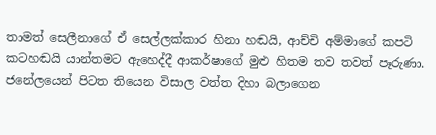තාමත් සෙලීනාගේ ඒ සෙල්ලක්කාර හිනා හඬයි, ආච්චි අම්මාගේ කපටි කටහඬයි යාන්තමට ඇහෙද්දී ආකර්ෂාගේ මුළු හිතම තව තවත් පෑරුණා. ජනේලයෙන් පිටත තියෙන විසාල වත්ත දිහා බලාගෙන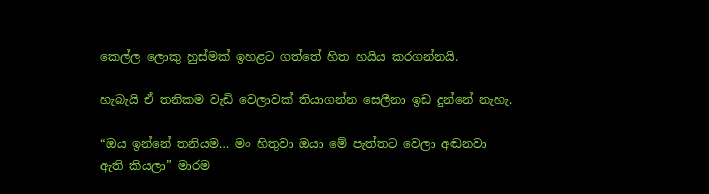කෙල්ල ලොකු හුස්මක් ඉහළට ගත්තේ හිත හයිය කරගන්නයි.

හැබැයි ඒ තනිකම වැඩි වෙලාවක් තියාගන්න සෙලීනා ඉඩ දුන්නේ නැහැ.

“ඔය ඉන්නේ තනියම… මං හිතුවා ඔයා මේ පැත්තට වෙලා අඬනවා ඇති කියලා” මාරම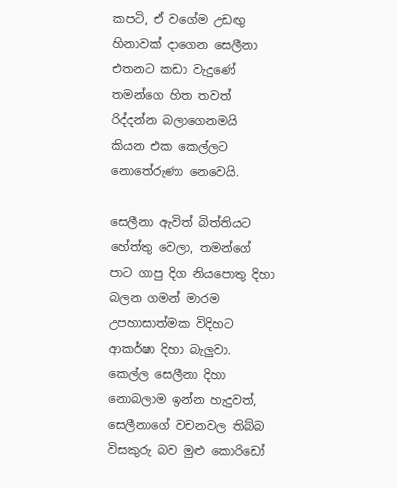කපටි, ඒ වගේම උඩඟු හිනාවක් දාගෙන සෙලීනා එතනට කඩා වැදුණේ තමන්ගෙ හිත තවත් රිද්දන්න බලාගෙනමයි කියන එක කෙල්ලට නොතේරුණා නෙවෙයි.

සෙලීනා ඇවිත් බිත්තියට හේත්තු වෙලා, තමන්ගේ පාට ගාපු දිග නියපොතු දිහා බලන ගමන් මාරම උපහාසාත්මක විදිහට ආකර්ෂා දිහා බැලුවා. කෙල්ල සෙලීනා දිහා නොබලාම ඉන්න හැදුවත්, සෙලීනාගේ වචනවල තිබ්බ විසකුරු බව මුළු කොරිඩෝ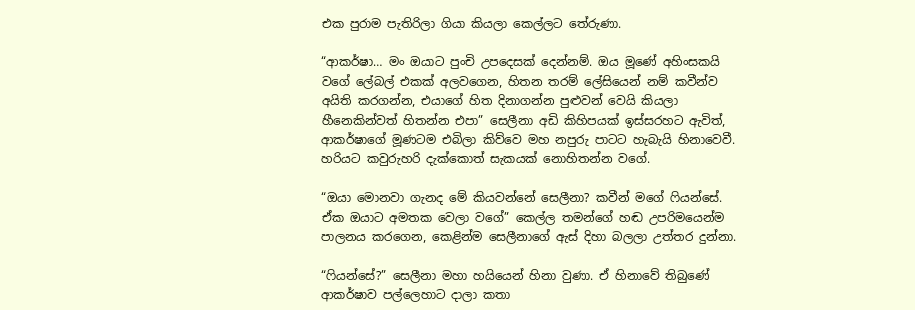එක පුරාම පැතිරිලා ගියා කියලා කෙල්ලට තේරුණා.

“ආකර්ෂා… මං ඔයාට පුංචි උපදෙසක් දෙන්නම්. ඔය මූණේ අහිංසකයි වගේ ලේබල් එකක් අලවගෙන, හිතන තරම් ලේසියෙන් නම් කවීන්ව අයිති කරගන්න, එයාගේ හිත දිනාගන්න පුළුවන් වෙයි කියලා හීනෙකින්වත් හිතන්න එපා” සෙලීනා අඩි කිහිපයක් ඉස්සරහට ඇවිත්, ආකර්ෂාගේ මූණටම එබිලා කිව්වෙ මහ නපුරු පාටට හැබැයි හිනාවෙවී. හරියට කවුරුහරි දැක්කොත් සැකයක් නොහිතන්න වගේ.

“ඔයා මොනවා ගැනද මේ කියවන්නේ සෙලීනා? කවීන් මගේ ෆියන්සේ. ඒක ඔයාට අමතක වෙලා වගේ” කෙල්ල තමන්ගේ හඬ උපරිමයෙන්ම පාලනය කරගෙන, කෙළින්ම සෙලීනාගේ ඇස් දිහා බලලා උත්තර දුන්නා.

“ෆියන්සේ?” සෙලීනා මහා හයියෙන් හිනා වුණා. ඒ හිනාවේ තිබුණේ ආකර්ෂාව පල්ලෙහාට දාලා කතා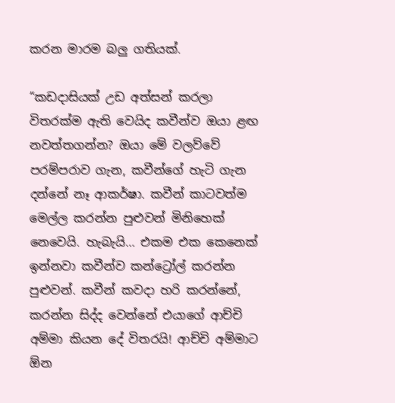කරන මාරම බලු ගතියක්.

“කඩදාසියක් උඩ අත්සන් කරලා විතරක්ම ඇති වෙයිද කවීන්ව ඔයා ළඟ නවත්තගන්න? ඔයා මේ වලව්වේ පරම්පරාව ගැන, කවීන්ගේ හැටි ගැන දන්නේ නෑ ආකර්ෂා. කවීන් කාටවත්ම මෙල්ල කරන්න පුළුවන් මිනිහෙක් නෙවෙයි. හැබැයි… එකම එක කෙනෙක් ඉන්නවා කවීන්ව කන්ට්‍රෝල් කරන්න පුළුවන්. කවීන් කවදා හරි කරන්නේ, කරන්න සිද්ද වෙන්නේ එයාගේ ආච්චි අම්මා කියන දේ විතරයි! ආච්චි අම්මාට ඕන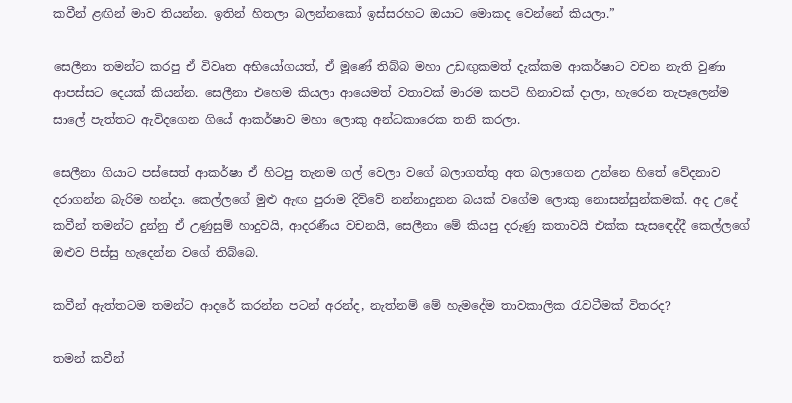කවීන් ළඟින් මාව තියන්න. ඉතින් හිතලා බලන්නකෝ ඉස්සරහට ඔයාට මොකද වෙන්නේ කියලා.”

සෙලීනා තමන්ට කරපු ඒ විවෘත අභියෝගයත්, ඒ මූණේ තිබ්බ මහා උඩඟුකමත් දැක්කම ආකර්ෂාට වචන නැති වුණා ආපස්සට දෙයක් කියන්න. සෙලීනා එහෙම කියලා ආයෙමත් වතාවක් මාරම කපටි හිනාවක් දාලා, හැරෙන තැපෑලෙන්ම සාලේ පැත්තට ඇවිදගෙන ගියේ ආකර්ෂාව මහා ලොකු අන්ධකාරෙක තනි කරලා.

සෙලීනා ගියාට පස්සෙත් ආකර්ෂා ඒ හිටපු තැනම ගල් වෙලා වගේ බලාගත්තු අත බලාගෙන උන්නෙ හිතේ වේදනාව දරාගන්න බැරිම හන්දා. කෙල්ලගේ මුළු ඇඟ පුරාම දිව්වේ නන්නාදුනන බයක් වගේම ලොකු නොසන්සුන්කමක්. අද උදේ කවීන් තමන්ට දුන්නු ඒ උණුසුම් හාදුවයි, ආදරණීය වචනයි, සෙලීනා මේ කියපු දරුණු කතාවයි එක්ක සැසඳෙද්දී කෙල්ලගේ ඔළුව පිස්සු හැදෙන්න වගේ තිබ්බෙ.

කවීන් ඇත්තටම තමන්ට ආදරේ කරන්න පටන් අරන්ද, නැත්නම් මේ හැමදේම තාවකාලික රැවටීමක් විතරද?

තමන් කවීන්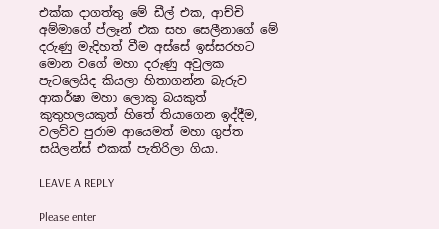එක්ක දාගත්තු මේ ඩීල් එක, ආච්චි අම්මාගේ ප්ලෑන් එක සහ සෙලීනාගේ මේ දරුණු මැදිහත් වීම අස්සේ ඉස්සරහට මොන වගේ මහා දරුණු අවුලක පැටලෙයිද කියලා හිතාගන්න බැරුව ආකර්ෂා මහා ලොකු බයකුත් කුතුහලයකුත් හිතේ තියාගෙන ඉද්දීම, වලව්ව පුරාම ආයෙමත් මහා ගුප්ත සයිලන්ස් එකක් පැතිරිලා ගියා.

LEAVE A REPLY

Please enter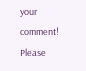your comment!
Please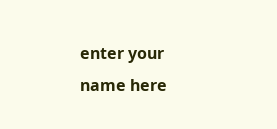enter your name here